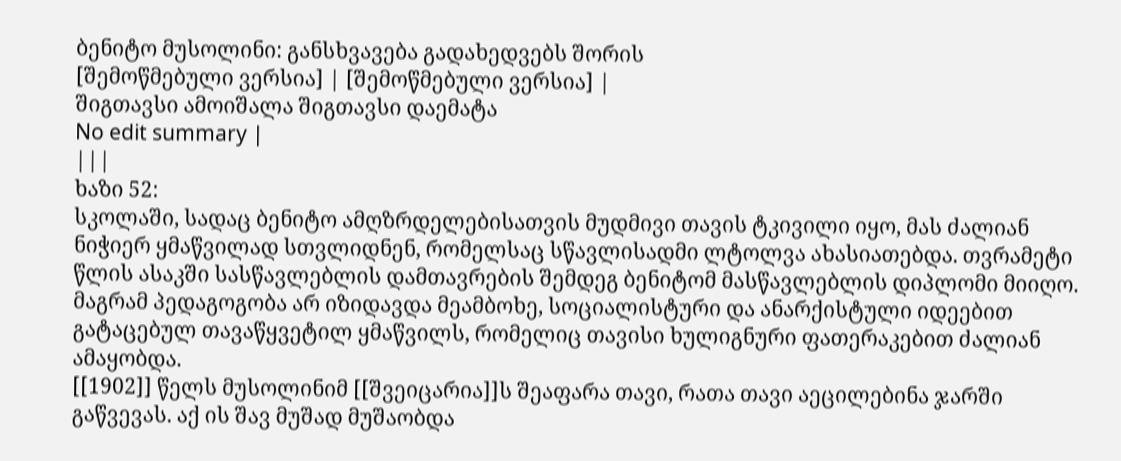ბენიტო მუსოლინი: განსხვავება გადახედვებს შორის
[შემოწმებული ვერსია] | [შემოწმებული ვერსია] |
შიგთავსი ამოიშალა შიგთავსი დაემატა
No edit summary |
|||
ხაზი 52:
სკოლაში, სადაც ბენიტო ამღზრდელებისათვის მუდმივი თავის ტკივილი იყო, მას ძალიან ნიჭიერ ყმაწვილად სთვლიდნენ, რომელსაც სწავლისადმი ლტოლვა ახასიათებდა. თვრამეტი წლის ასაკში სასწავლებლის დამთავრების შემდეგ ბენიტომ მასწავლებლის დიპლომი მიიღო. მაგრამ პედაგოგობა არ იზიდავდა მეამბოხე, სოციალისტური და ანარქისტული იდეებით გატაცებულ თავაწყვეტილ ყმაწვილს, რომელიც თავისი ხულიგნური ფათერაკებით ძალიან ამაყობდა.
[[1902]] წელს მუსოლინიმ [[შვეიცარია]]ს შეაფარა თავი, რათა თავი აეცილებინა ჯარში გაწვევას. აქ ის შავ მუშად მუშაობდა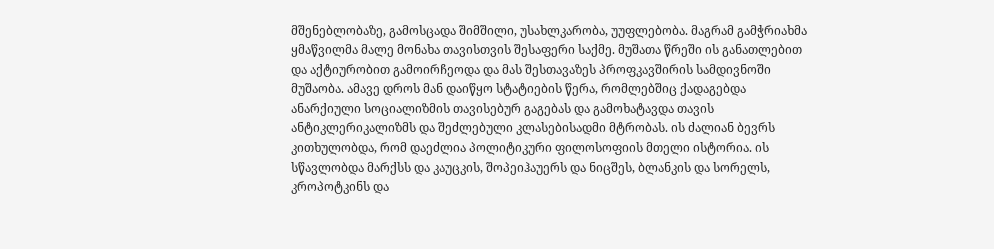მშენებლობაზე, გამოსცადა შიმშილი, უსახლკარობა, უუფლებობა. მაგრამ გამჭრიახმა ყმაწვილმა მალე მონახა თავისთვის შესაფერი საქმე. მუშათა წრეში ის განათლებით და აქტიურობით გამოირჩეოდა და მას შესთავაზეს პროფკავშირის სამდივნოში მუშაობა. ამავე დროს მან დაიწყო სტატიების წერა, რომლებშიც ქადაგებდა ანარქიული სოციალიზმის თავისებურ გაგებას და გამოხატავდა თავის ანტიკლერიკალიზმს და შეძლებული კლასებისადმი მტრობას. ის ძალიან ბევრს კითხულობდა, რომ დაეძლია პოლიტიკური ფილოსოფიის მთელი ისტორია. ის სწავლობდა მარქსს და კაუცკის, შოპეიჰაუერს და ნიცშეს, ბლანკის და სორელს, კროპოტკინს და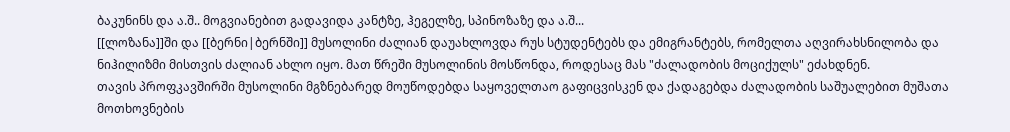ბაკუნინს და ა.შ.. მოგვიანებით გადავიდა კანტზე, ჰეგელზე, სპინოზაზე და ა.შ...
[[ლოზანა]]ში და [[ბერნი|ბერნში]] მუსოლინი ძალიან დაუახლოვდა რუს სტუდენტებს და ემიგრანტებს, რომელთა აღვირახსნილობა და ნიჰილიზმი მისთვის ძალიან ახლო იყო. მათ წრეში მუსოლინის მოსწონდა, როდესაც მას "ძალადობის მოციქულს" ეძახდნენ.
თავის პროფკავშირში მუსოლინი მგზნებარედ მოუწოდებდა საყოველთაო გაფიცვისკენ და ქადაგებდა ძალადობის საშუალებით მუშათა მოთხოვნების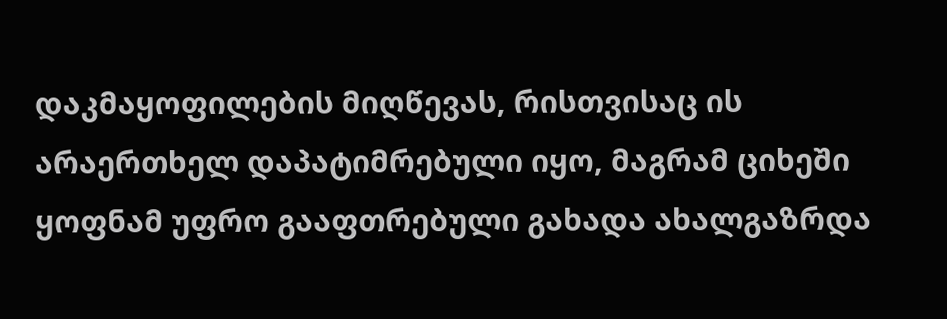დაკმაყოფილების მიღწევას, რისთვისაც ის არაერთხელ დაპატიმრებული იყო, მაგრამ ციხეში ყოფნამ უფრო გააფთრებული გახადა ახალგაზრდა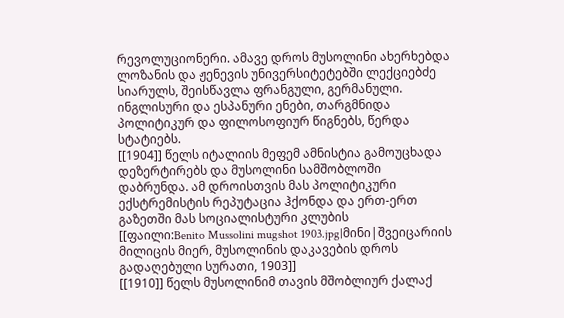რევოლუციონერი. ამავე დროს მუსოლინი ახერხებდა ლოზანის და ჟენევის უნივერსიტეტებში ლექციებძე სიარულს, შეისწავლა ფრანგული, გერმანული. ინგლისური და ესპანური ენები, თარგმნიდა პოლიტიკურ და ფილოსოფიურ წიგნებს, წერდა სტატიებს.
[[1904]] წელს იტალიის მეფემ ამნისტია გამოუცხადა დეზერტირებს და მუსოლინი სამშობლოში დაბრუნდა. ამ დროისთვის მას პოლიტიკური ექსტრემისტის რეპუტაცია ჰქონდა და ერთ-ერთ გაზეთში მას სოციალისტური კლუბის
[[ფაილი:Benito Mussolini mugshot 1903.jpg|მინი|შვეიცარიის მილიცის მიერ, მუსოლინის დაკავების დროს გადაღებული სურათი, 1903]]
[[1910]] წელს მუსოლინიმ თავის მშობლიურ ქალაქ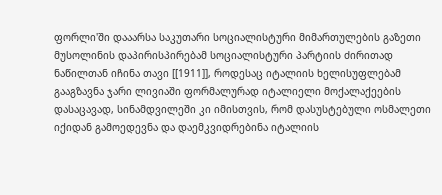ფორლი'ში დააარსა საკუთარი სოციალისტური მიმართულების გაზეთი
მუსოლინის დაპირისპირებამ სოციალისტური პარტიის ძირითად ნაწილთან იჩინა თავი [[1911]], როდესაც იტალიის ხელისუფლებამ გააგზავნა ჯარი ლივიაში ფორმალურად იტალიელი მოქალაქეების დასაცავად, სინამდვილეში კი იმისთვის, რომ დასუსტებული ოსმალეთი იქიდან გამოედევნა და დაემკვიდრებინა იტალიის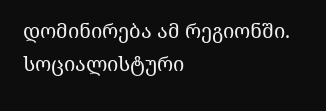დომინირება ამ რეგიონში. სოციალისტური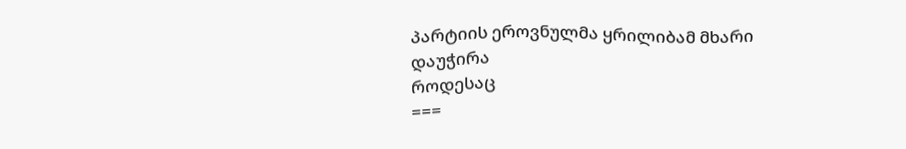პარტიის ეროვნულმა ყრილიბამ მხარი დაუჭირა
როდესაც
===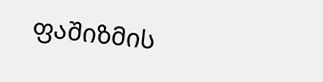ფაშიზმის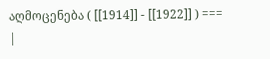აღმოცენება ( [[1914]] - [[1922]] ) ===
|